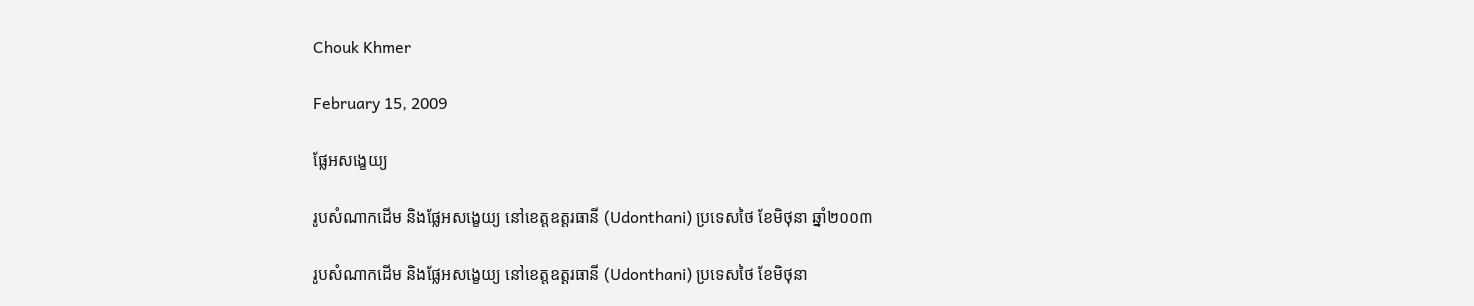Chouk Khmer

February 15, 2009

ផ្លែអសង្ខេយ្យ

រូបសំណាកដើម និងផ្លែអសង្ខេយ្យ នៅខេត្តឧត្ដរធានី (Udonthani) ប្រទេសថៃ ខែមិថុនា ឆ្នាំ២០០៣

រូបសំណាកដើម និងផ្លែអសង្ខេយ្យ នៅខេត្តឧត្ដរធានី (Udonthani) ប្រទេសថៃ ខែមិថុនា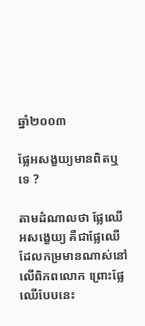ឆ្នាំ២០០៣

ផ្លែអសង្ខយ្យមានពិតឬទេ ?

តាមដំណាលថា ផ្លែឈើអសង្ខេយ្យ គឺជាផ្លែឈើដែលកម្រមានណាស់នៅលើពិភពលោក ព្រោះផ្លែឈើបែបនេះ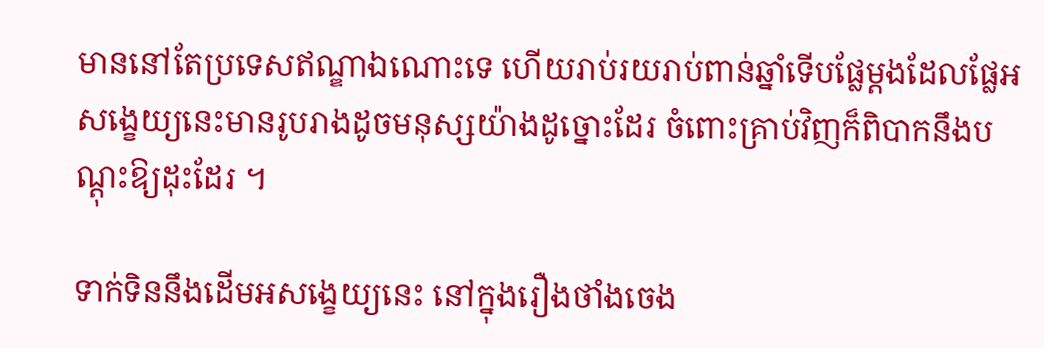មាននៅតែប្រទេសឥណ្ឌាឯណោះទេ ហើយរាប់រយរាប់ពាន់ឆ្នាំទើបផ្លែម្ដងដែលផ្លែអសង្ខេយ្យនេះមានរូបរាងដូចមនុស្សយ៉ាងដូច្នោះដែរ ចំពោះគ្រាប់វិញក៏ពិបាកនឹងបណ្ដុះឱ្យដុះដែរ ។

ទាក់ទិននឹងដើមអសង្ខេយ្យនេះ នៅក្នុងរឿងថាំងចេង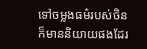ទៅចម្លងធម៌របស់ចិន ក៏មាននិយាយផងដែរ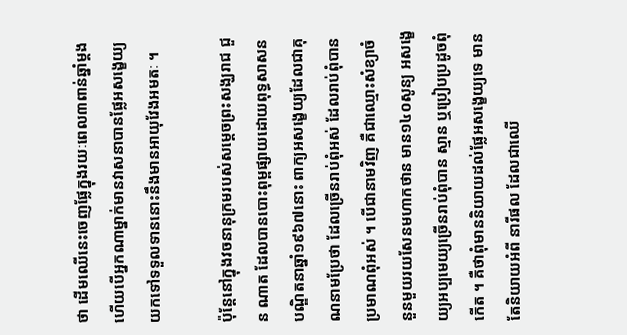ថា ដើមឈើនេះចេញផ្លែក្នុងរយៈពេល៣ពាន់ឆ្នាំម្ដង ហើយបើអ្នកណាម្នាក់មានវាសនាបានផ្លែអសង្ខេយ្យយកទៅទទួលទាននោះនឹងមានអាយុវែងអមតៈ ។

ប៉ុន្ដែនៅក្នុងវចនានុក្រមរបស់សម្ដេចព្រះសង្ឃរាជ ជួន ណាត ដែលបានបោះពុម្ពផ្សាយដោយពុទ្ធសាសនបណ្ឌិតនាឆ្នាំ១៩៦៧នោះ ពាក្យអសង្ខេយ្យដែលជាគុណនាមប្រែថា ដែលច្រើនរាប់ពុំអស់ ដែលរាប់ពុំបានប្រមាណពុំអស់ ។ បើជានាមវិញ គឺជាឈ្មោះសំខ្យាចំនួនមួយរយសែនមហាកថាន មាន១៤០សូន្យ អសង្ខេយ្យអប្បមេយ្យច្រើនរាប់ពុំបាន ស្មាន ឬប្រៀបប្រដូចពុំកើត ។ គឺថាពុំមាននិយាយដល់ផ្លែអសង្ខេយ្យទេ មានតែនិយាយអំពី នារីផល ដែលជាឈើ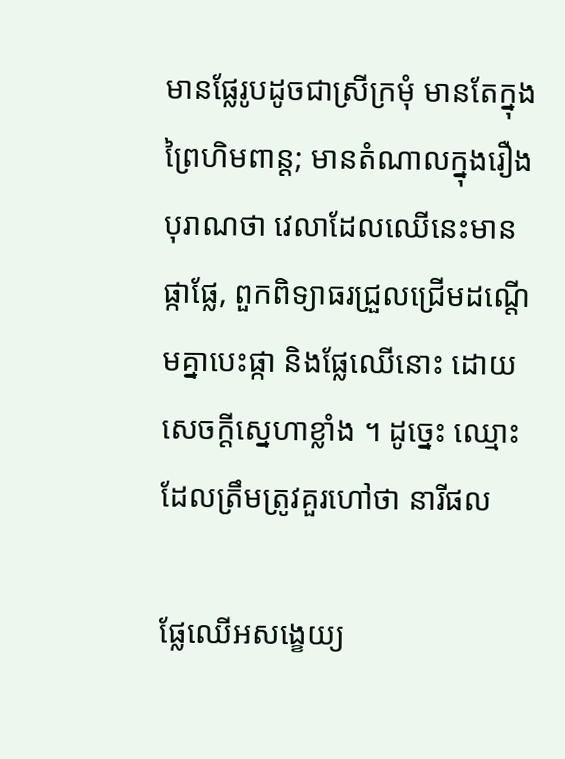មានផ្លែរូបដូចជាស្រីក្រមុំ មានតែក្នុងព្រៃហិមពាន្ត; មានតំណាលក្នុងរឿងបុរាណថា វេលាដែលឈើនេះមានផ្កាផ្លែ, ពួកពិទ្យាធរជ្រួលជ្រើមដណ្ដើមគ្នាបេះផ្កា និងផ្លែឈើនោះ ដោយសេចក្ដីស្នេហាខ្លាំង ។ ដូច្នេះ ឈ្មោះដែលត្រឹមត្រូវគួរហៅថា នារីផល

ផ្លែឈើអសង្ខេយ្យ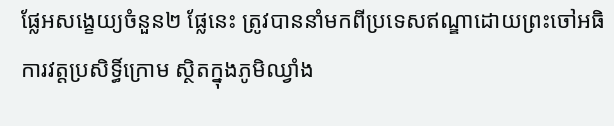ផ្លែអសង្ខេយ្យចំនួន២ ផ្លែនេះ ត្រូវបាននាំមកពីប្រទេសឥណ្ឌាដោយព្រះចៅអធិការវត្ដប្រសិទ្ធិ៍ក្រោម ស្ថិតក្នុងភូមិឈ្វាំង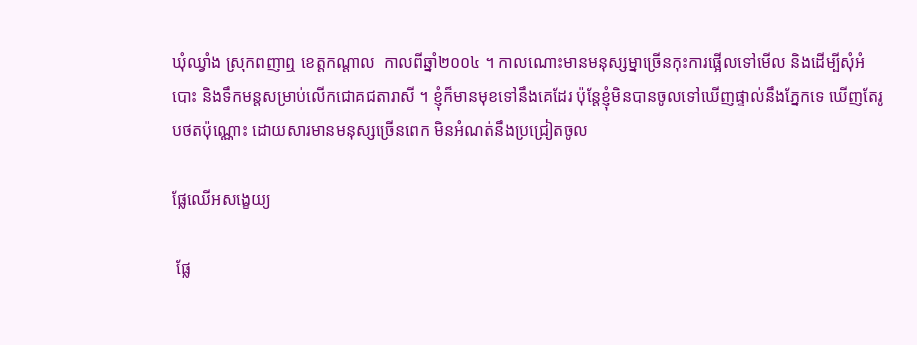ឃុំឈ្វាំង ស្រុកពញាឮ ខេត្ដកណ្ដាល  កាលពីឆ្នាំ២០០៤ ។ កាលណោះមានមនុស្សម្នាច្រើនកុះការផ្អើលទៅមើល និងដើម្បីសុំអំបោះ និងទឹកមន្តសម្រាប់លើកជោគជតារាសី ។ ខ្ញុំក៏មានមុខទៅនឹងគេដែរ ប៉ុន្តែខ្ញុំមិនបានចូលទៅឃើញផ្ទាល់នឹងភ្នែកទេ ឃើញតែរូបថតប៉ុណ្ណោះ ដោយសារមានមនុស្សច្រើនពេក មិនអំណត់នឹងប្រជ្រៀតចូល

ផ្លែឈើអសង្ខេយ្យ

 ផ្លែ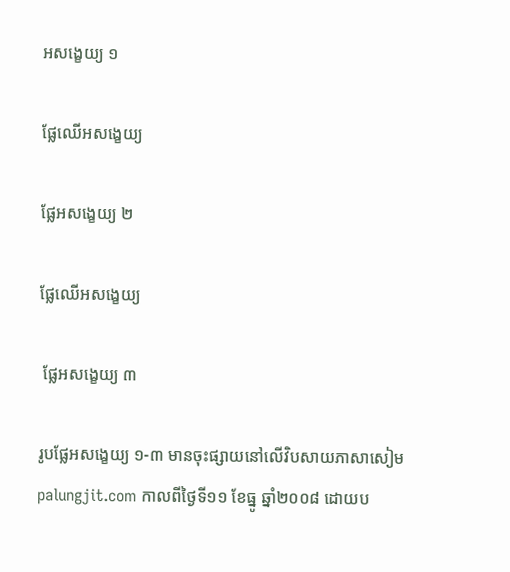អសង្ខេយ្យ ១

ផ្លែឈើអសង្ខេយ្យ

ផ្លែអសង្ខេយ្យ ២

ផ្លែឈើអសង្ខេយ្យ

 ផ្លែអសង្ខេយ្យ ៣

រូបផ្លែអសង្ខេយ្យ ១-៣ មានចុះផ្សាយនៅលើវិបសាយភាសាសៀម palungjit.com កាលពីថ្ងៃទី១១ ខែធ្នូ ឆ្នាំ២០០៨ ដោយប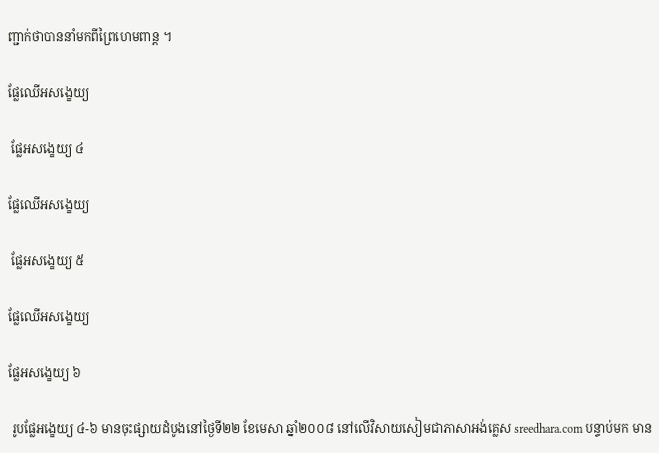ញ្ជាក់ថាបាននាំមកពីព្រៃហេមពាន្ត ។

ផ្លែឈើអសង្ខេយ្យ

 ផ្លែអសង្ខេយ្យ ៤

ផ្លែឈើអសង្ខេយ្យ

 ផ្លែអសង្ខេយ្យ ៥

ផ្លែឈើអសង្ខេយ្យ

ផ្លែអសង្ខេយ្យ ៦

 រូបផ្លែអង្ខេយ្យ ៤-៦ មានចុះផ្សាយដំបូងនៅថ្ងៃទី២២ ខែមេសា ឆ្នាំ២០០៨ នៅលើវិសាយសៀមជាភាសាអង់គ្លេស sreedhara.com បន្ទាប់មក មាន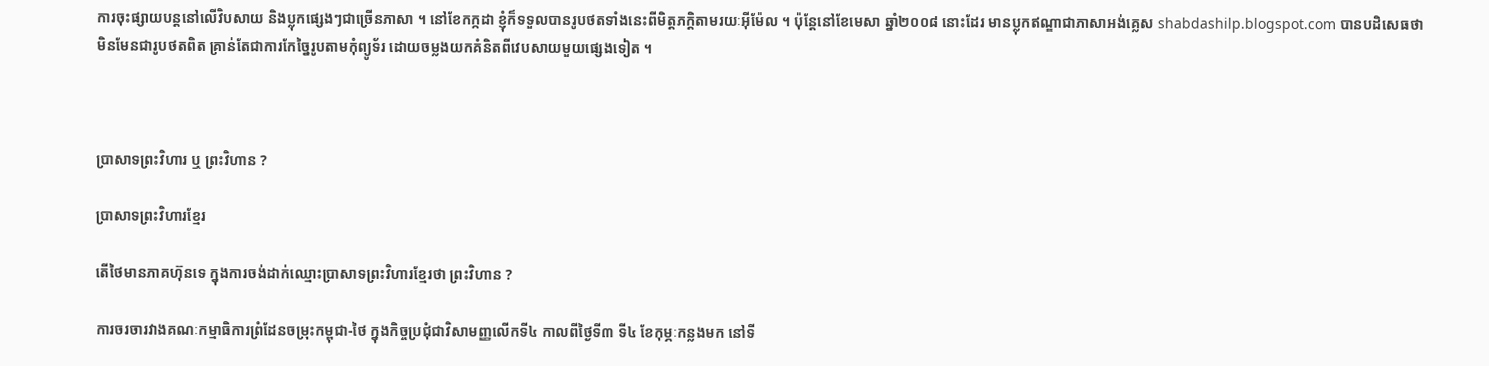ការចុះផ្សាយបន្តនៅលើវិបសាយ និងប្លុកផ្សេងៗជាច្រើនភាសា ។ នៅខែកក្កដា ខ្ញុំក៏ទទួលបានរូបថតទាំងនេះពីមិត្តភក្តិតាមរយៈអ៊ីម៉ែល ។ ប៉ុន្តែនៅខែមេសា ឆ្នាំ២០០៨ នោះដែរ មានប្លុកឥណ្ឌាជាភាសាអង់គ្លេស shabdashilp.blogspot.com បានបដិសេធថា មិនមែនជារូបថតពិត គ្រាន់តែជាការកែច្នៃរូបតាមកុំព្យូទ័រ ដោយចម្លងយកគំនិតពីវេបសាយមួយផ្សេងទៀត ។



ប្រាសាទព្រះវិហារ ឬ ព្រះវិហាន ?

ប្រាសាទព្រះវិហារខ្មែរ

តើថៃមានភាគហ៊ុនទេ ក្នុងការចង់ដាក់ឈ្មោះប្រាសាទព្រះវិហារខ្មែរថា ព្រះវិហាន ?

ការចរចារវាងគណៈកម្មាធិការព្រំដែនចម្រុះកម្ពុជា-ថៃ ក្នុងកិច្ចប្រជុំជាវិសាមញ្ញលើកទី៤ កាលពីថ្ងៃទី៣ ទី៤ ខែកុម្ភៈកន្លងមក នៅទី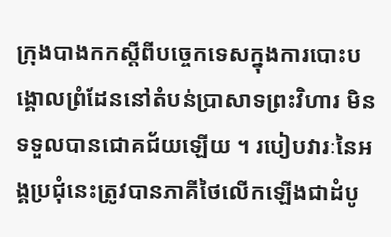ក្រុងបាងកកស្ដីពីបច្ចេកទេសក្នុងការបោះបង្គោលព្រំដែននៅតំបន់ប្រាសាទព្រះវិហារ មិនទទួលបានជោគជ័យឡើយ ។ របៀបវារៈនៃអង្គប្រជុំនេះត្រូវបានភាគីថៃលើកឡើងជាដំបូ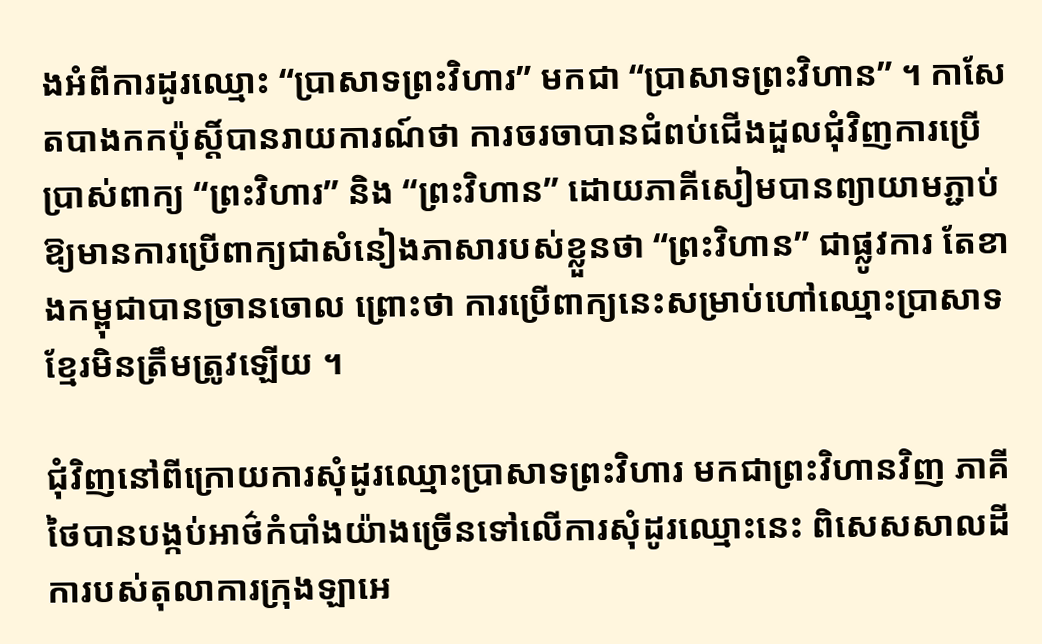ងអំពីការដូរឈ្មោះ “ប្រាសាទព្រះវិហារ” មកជា “ប្រាសាទព្រះវិហាន” ។ កាសែតបាងកកប៉ុស្ដិ៍បានរាយការណ៍ថា ការចរចាបានជំពប់ជើងដួលជុំវិញការប្រើប្រាស់ពាក្យ “ព្រះវិហារ” និង “ព្រះវិហាន” ដោយភាគីសៀមបានព្យាយាមភ្ជាប់ឱ្យមានការប្រើពាក្យជាសំនៀងភាសារបស់ខ្លួនថា “ព្រះវិហាន” ជាផ្លូវការ តែខាងកម្ពុជាបានច្រានចោល ព្រោះថា ការប្រើពាក្យនេះសម្រាប់ហៅឈ្មោះប្រាសាទខ្មែរមិនត្រឹមត្រូវឡើយ ។

ជុំវិញនៅពីក្រោយការសុំដូរឈ្មោះប្រាសាទព្រះវិហារ មកជាព្រះវិហានវិញ ភាគីថៃបានបង្កប់អាថ៌កំបាំងយ៉ាងច្រើនទៅលើការសុំដូរឈ្មោះនេះ ពិសេសសាលដីការបស់តុលាការក្រុងឡាអេ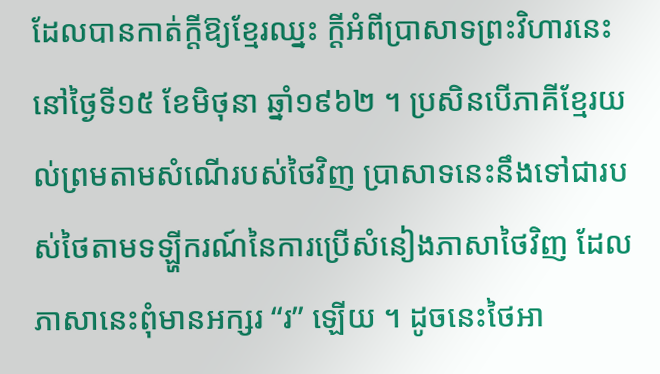ដែលបានកាត់ក្ដីឱ្យខ្មែរឈ្នះ ក្ដីអំពីប្រាសាទព្រះវិហារនេះនៅថ្ងៃទី១៥ ខែមិថុនា ឆ្នាំ១៩៦២ ។ ប្រសិនបើភាគីខ្មែរយល់ព្រមតាមសំណើរបស់ថៃវិញ ប្រាសាទនេះនឹងទៅជារបស់ថៃតាមទឡ្ហីករណ៍នៃការប្រើសំនៀងភាសាថៃវិញ ដែលភាសានេះពុំមានអក្សរ “រ” ឡើយ ។ ដូចនេះថៃអា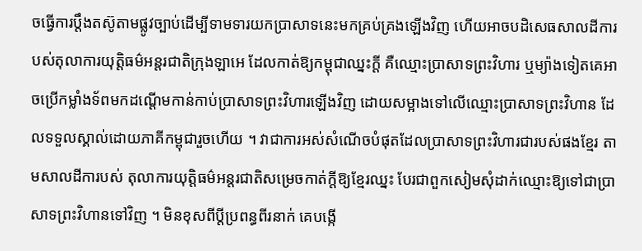ចធ្វើការប្ដឹងតស៊ូតាមផ្លូវច្បាប់ដើម្បីទាមទារយកប្រាសាទនេះមកគ្រប់គ្រងឡើងវិញ ហើយអាចបដិសេធសាលដីការបស់តុលាការយុត្ដិធម៌អន្ដរជាតិក្រុងឡាអេ ដែលកាត់ឱ្យកម្ពុជាឈ្នះក្ដី គឺឈ្មោះប្រាសាទព្រះវិហារ ឬម្យ៉ាងទៀតគេអាចប្រើកម្លាំងទ័ពមកដណ្ដើមកាន់កាប់ប្រាសាទព្រះវិហារឡើងវិញ ដោយសម្អាងទៅលើឈ្មោះប្រាសាទព្រះវិហាន ដែលទទួលស្គាល់ដោយភាគីកម្ពុជារួចហើយ ។ វាជាការអស់សំណើចបំផុតដែលប្រាសាទព្រះវិហារជារបស់ផងខ្មែរ តាមសាលដីការបស់ តុលាការយុត្ដិធម៌អន្ដរជាតិសម្រេចកាត់ក្ដីឱ្យខ្មែរឈ្នះ បែរជាពួកសៀមសុំដាក់ឈ្មោះឱ្យទៅជាប្រាសាទព្រះវិហានទៅវិញ ។ មិនខុសពីប្ដីប្រពន្ធពីរនាក់ គេបង្កើ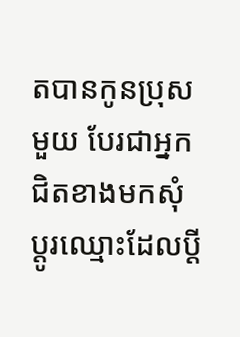តបានកូនប្រុសមួយ បែរជាអ្នកជិតខាងមកសុំប្ដូរឈ្មោះដែលប្ដី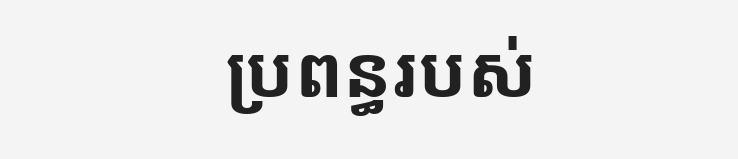ប្រពន្ធរបស់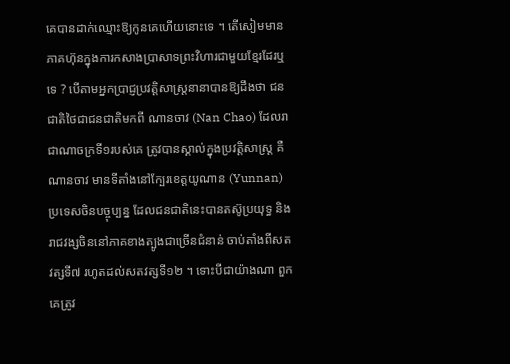គេបានដាក់ឈ្មោះឱ្យកូនគេហើយនោះទេ ។ តើសៀមមានភាគហ៊ុនក្នុងការកសាងប្រាសាទព្រះវិហារជាមួយខ្មែរដែរឬទេ ? បើតាមអ្នកប្រាជ្ញប្រវត្ដិសាស្ដ្រនានាបានឱ្យដឹងថា ជនជាតិថៃជាជនជាតិមកពី ណានចាវ (Nan Chao) ដែលរាជាណាចក្រទី១របស់គេ ត្រូវបានស្គាល់ក្នុងប្រវត្ដិសាស្ដ្រ គឺ ណានចាវ មានទីតាំងនៅក្បែរខេត្ដយូណាន (Yunnan) ប្រទេសចិនបច្ចុប្បន្ន ដែលជនជាតិនេះបានតស៊ូប្រយុទ្ធ និងរាជវង្សចិននៅភាគខាងត្បូងជាច្រើនជំនាន់ ចាប់តាំងពីសតវត្សទី៧ រហូតដល់សតវត្សទី១២ ។ ទោះបីជាយ៉ាងណា ពួកគេត្រូវ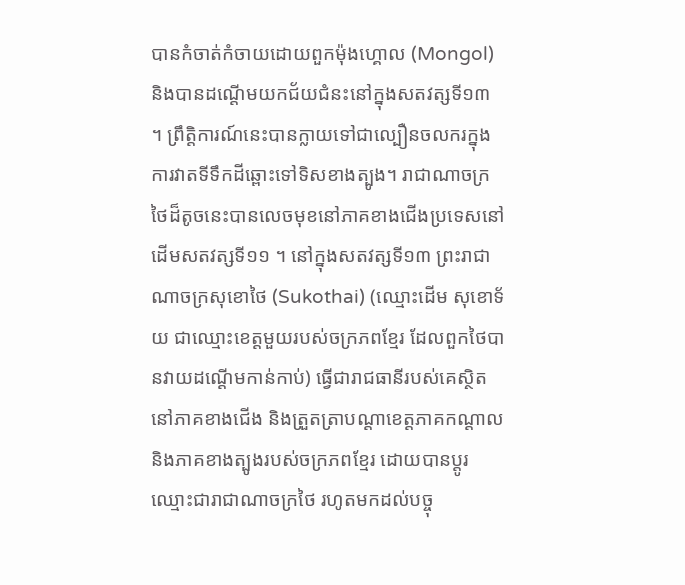បានកំចាត់កំចាយដោយពួកម៉ុងហ្គោល (Mongol) និងបានដណ្ដើមយកជ័យជំនះនៅក្នុងសតវត្សទី១៣ ។ ព្រឹត្ដិការណ៍នេះបានក្លាយទៅជាល្បឿនចលករក្នុងការវាតទីទឹកដីឆ្ពោះទៅទិសខាងត្បូង។ រាជាណាចក្រថៃដ៏តូចនេះបានលេចមុខនៅភាគខាងជើងប្រទេសនៅដើមសតវត្សទី១១ ។ នៅក្នុងសតវត្សទី១៣ ព្រះរាជាណាចក្រសុខោថៃ (Sukothai) (ឈ្មោះដើម សុខោទ័យ ជាឈ្មោះខេត្ដមួយរបស់ចក្រភពខ្មែរ ដែលពួកថៃបានវាយដណ្ដើមកាន់កាប់) ធ្វើជារាជធានីរបស់គេស្ថិតនៅភាគខាងជើង និងត្រួតត្រាបណ្ដាខេត្ដភាគកណ្ដាល និងភាគខាងត្បូងរបស់ចក្រភពខ្មែរ ដោយបានប្ដូរឈ្មោះជារាជាណាចក្រថៃ រហូតមកដល់បច្ចុ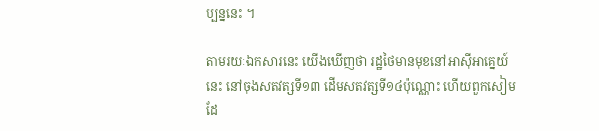ប្បន្ននេះ ។

តាមរយៈឯកសារនេះ យើងឃើញថា រដ្ឋថៃមានមុខនៅអាស៊ីអាគ្នេយ៍នេះ នៅចុងសតវត្សទី១៣ ដើមសតវត្សទី១៤ប៉ុណ្ណោះ ហើយពួកសៀមដែ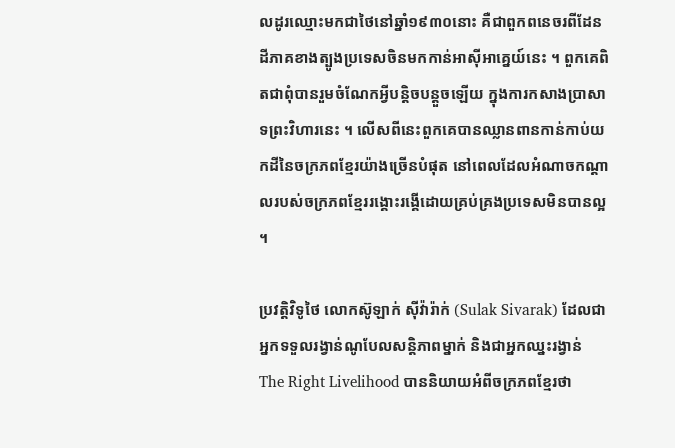លដូរឈ្មោះមកជាថៃនៅឆ្នាំ១៩៣០នោះ គឺជាពួកពនេចរពីដែនដីភាគខាងត្បូងប្រទេសចិនមកកាន់អាស៊ីអាគ្នេយ៍នេះ ។ ពួកគេពិតជាពុំបានរួមចំណែកអ្វីបន្ដិចបន្ដួចឡើយ ក្នុងការកសាងប្រាសាទព្រះវិហារនេះ ។ លើសពីនេះពួកគេបានឈ្លានពានកាន់កាប់យកដីនៃចក្រភពខ្មែរយ៉ាងច្រើនបំផុត នៅពេលដែលអំណាចកណ្ដាលរបស់ចក្រភពខ្មែររង្គោះរង្គើដោយគ្រប់គ្រងប្រទេសមិនបានល្អ ។

ប្រវត្ដិវិទូថៃ លោកស៊ូឡាក់ ស៊ីវ៉ារ៉ាក់ (Sulak Sivarak) ដែលជាអ្នកទទួលរង្វាន់ណូបែលសន្ដិភាពម្នាក់ និងជាអ្នកឈ្នះរង្វាន់ The Right Livelihood បាននិយាយអំពីចក្រភពខ្មែរថា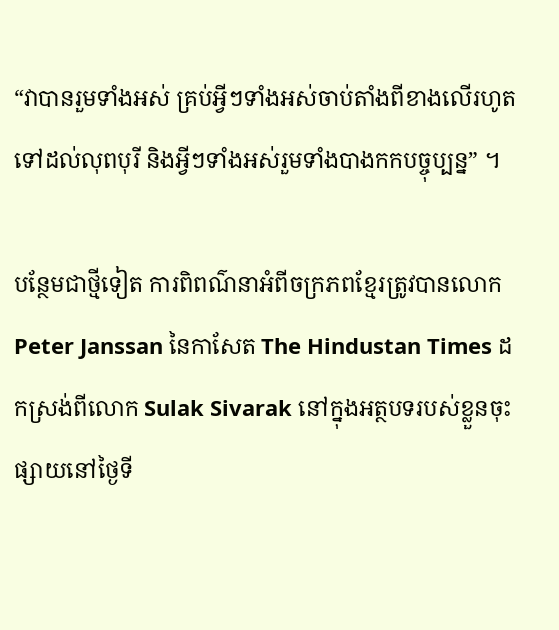“វាបានរួមទាំងអស់ គ្រប់អ្វីៗទាំងអស់ចាប់តាំងពីខាងលើរហូតទៅដល់លុពបុរី និងអ្វីៗទាំងអស់រួមទាំងបាងកកបច្ចុប្បន្ន” ។

បន្ថែមជាថ្មីទៀត ការពិពណ៌នាអំពីចក្រភពខ្មែរត្រូវបានលោក Peter Janssan នៃកាសែត The Hindustan Times ដកស្រង់ពីលោក Sulak Sivarak នៅក្នុងអត្ថបទរបស់ខ្លួនចុះផ្សាយនៅថ្ងៃទី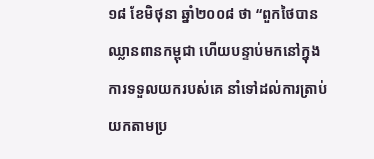១៨ ខែមិថុនា ឆ្នាំ២០០៨ ថា “ពួកថៃបានឈ្លានពានកម្ពុជា ហើយបន្ទាប់មកនៅក្នុងការទទួលយករបស់គេ នាំទៅដល់ការត្រាប់យកតាមប្រ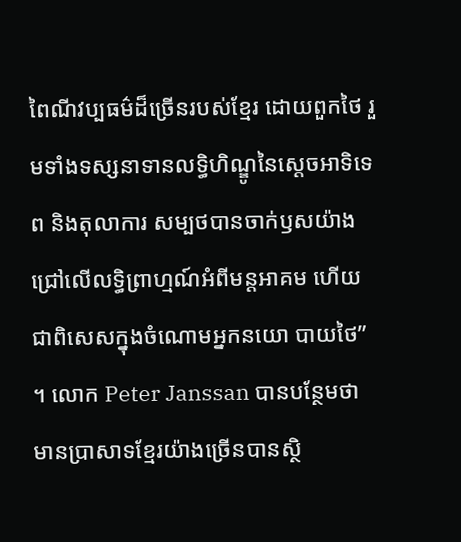ពៃណីវប្បធម៌ដ៏ច្រើនរបស់ខ្មែរ ដោយពួកថៃ រួមទាំងទស្សនាទានលទ្ធិហិណ្ឌូនៃស្ដេចអាទិទេព និងតុលាការ សម្បថបានចាក់ឫសយ៉ាងជ្រៅលើលទ្ធិព្រាហ្មណ៍អំពីមន្ដអាគម ហើយជាពិសេសក្នុងចំណោមអ្នកនយោ បាយថៃ” ។ លោក Peter Janssan បានបន្ថែមថា មានប្រាសាទខ្មែរយ៉ាងច្រើនបានស្ថិ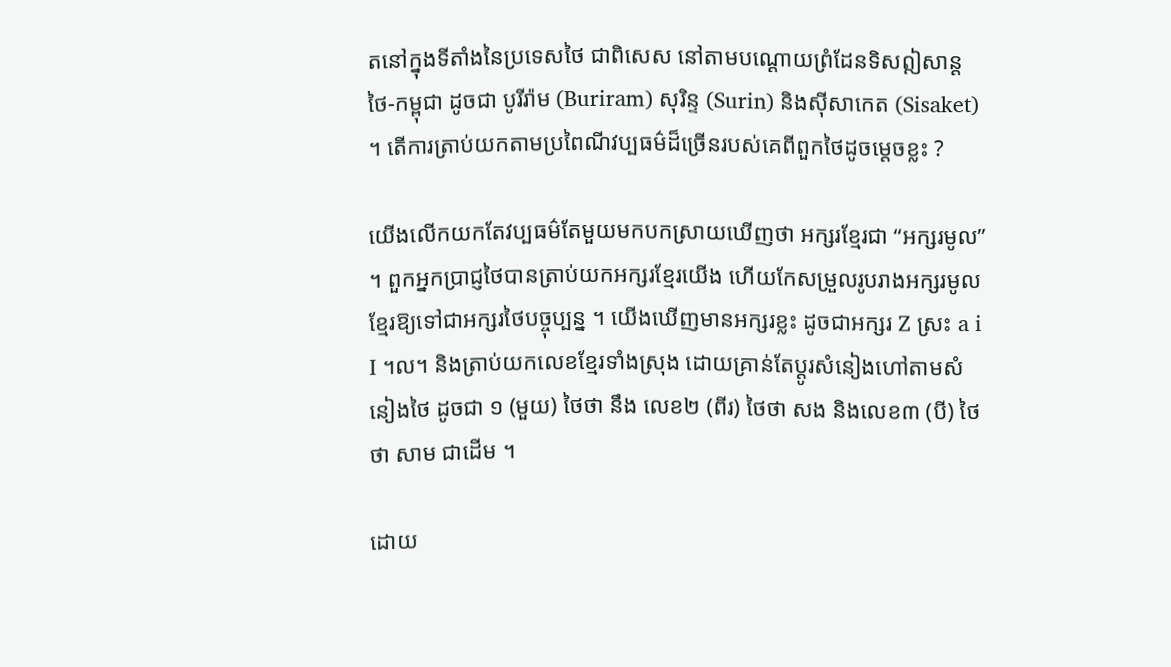តនៅក្នុងទីតាំងនៃប្រទេសថៃ ជាពិសេស នៅតាមបណ្ដោយព្រំដែនទិសឦសាន្ដ ថៃ-កម្ពុជា ដូចជា បូរីរ៉ាម (Buriram) សុរិន្ទ (Surin) និងស៊ីសាកេត (Sisaket) ។ តើការត្រាប់យកតាមប្រពៃណីវប្បធម៌ដ៏ច្រើនរបស់គេពីពួកថៃដូចម្ដេចខ្លះ ?

យើងលើកយកតែវប្បធម៌តែមួយមកបកស្រាយឃើញថា អក្សរខ្មែរជា “អក្សរមូល” ។ ពួកអ្នកប្រាជ្ញថៃបានត្រាប់យកអក្សរខ្មែរយើង ហើយកែសម្រួលរូបរាងអក្សរមូលខ្មែរឱ្យទៅជាអក្សរថៃបច្ចុប្បន្ន ។ យើងឃើញមានអក្សរខ្លះ ដូចជាអក្សរ Z ស្រះ a i I ។ល។ និងត្រាប់យកលេខខ្មែរទាំងស្រុង ដោយគ្រាន់តែប្ដូរសំនៀងហៅតាមសំនៀងថៃ ដូចជា ១ (មួយ) ថៃថា នឹង លេខ២ (ពីរ) ថៃថា សង និងលេខ៣ (បី) ថៃថា សាម ជាដើម ។

ដោយ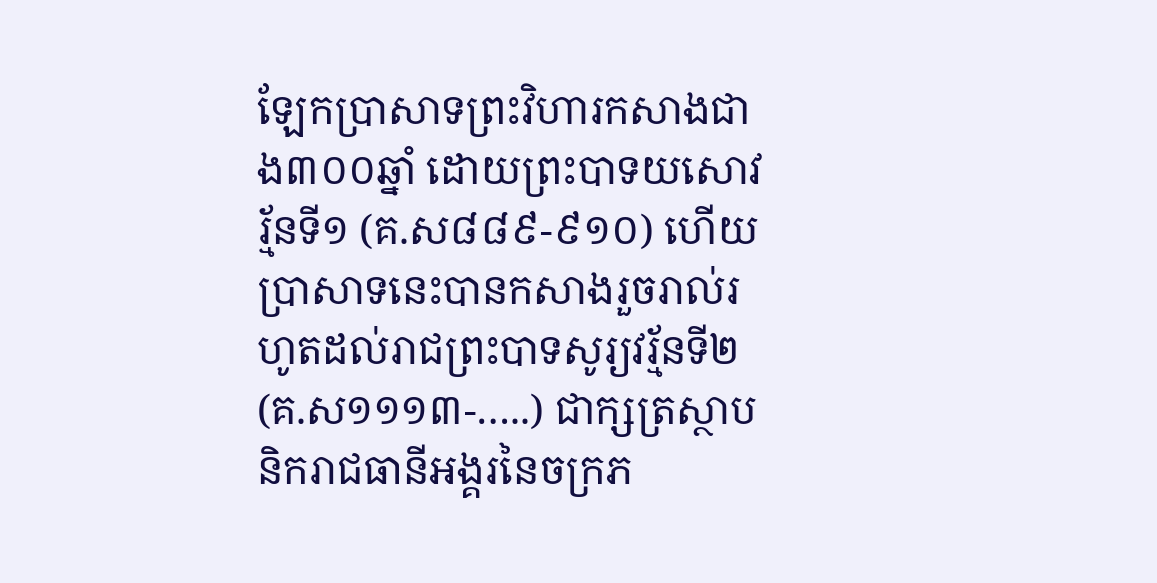ឡែកប្រាសាទព្រះវិហារកសាងជាង៣០០ឆ្នាំ ដោយព្រះបាទយសោវរ្ម័នទី១ (គ.ស៨៨៩-៩១០) ហើយប្រាសាទនេះបានកសាងរួចរាល់រហូតដល់រាជព្រះបាទសូរ្យវរ្ម័នទី២ (គ.ស១១១៣-…..) ជាក្សត្រស្ថាបនិករាជធានីអង្គរនៃចក្រភ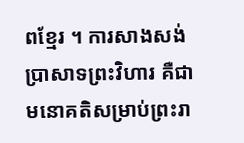ពខ្មែរ ។ ការសាងសង់ប្រាសាទព្រះវិហារ គឺជាមនោគតិសម្រាប់ព្រះរា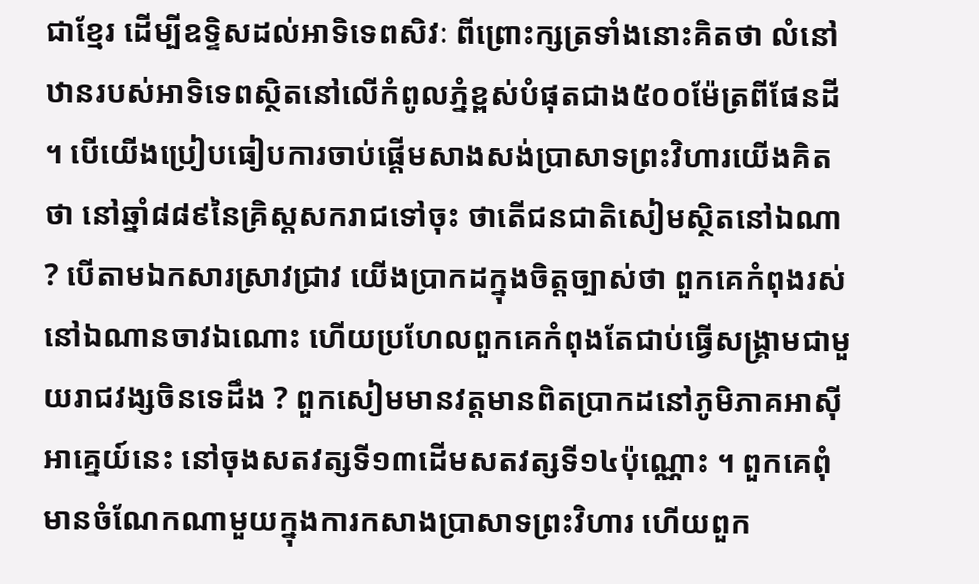ជាខ្មែរ ដើម្បីឧទ្ទិសដល់អាទិទេពសិវៈ ពីព្រោះក្សត្រទាំងនោះគិតថា លំនៅឋានរបស់អាទិទេពស្ថិតនៅលើកំពូលភ្នំខ្ពស់បំផុតជាង៥០០ម៉ែត្រពីផែនដី ។ បើយើងប្រៀបធៀបការចាប់ផ្ដើមសាងសង់ប្រាសាទព្រះវិហារយើងគិតថា នៅឆ្នាំ៨៨៩នៃគ្រិស្ដសករាជទៅចុះ ថាតើជនជាតិសៀមស្ថិតនៅឯណា ? បើតាមឯកសារស្រាវជ្រាវ យើងប្រាកដក្នុងចិត្ដច្បាស់ថា ពួកគេកំពុងរស់នៅឯណានចាវឯណោះ ហើយប្រហែលពួកគេកំពុងតែជាប់ធ្វើសង្គ្រាមជាមួយរាជវង្សចិនទេដឹង ? ពួកសៀមមានវត្ដមានពិតប្រាកដនៅភូមិភាគអាស៊ីអាគ្នេយ៍នេះ នៅចុងសតវត្សទី១៣ដើមសតវត្សទី១៤ប៉ុណ្ណោះ ។ ពួកគេពុំមានចំណែកណាមួយក្នុងការកសាងប្រាសាទព្រះវិហារ ហើយពួក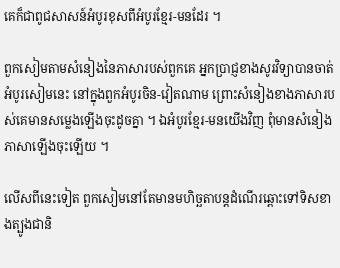គេក៏ជាពូជសាសន៍អំបូរខុសពីអំបូរខ្មែរ-មនដែរ ។

ពួកសៀមតាមសំនៀងនៃភាសារបស់ពួកគេ អ្នកប្រាជ្ញខាងសូរវិទ្យាបានចាត់អំបូរសៀមនេះ នៅក្នុងពួកអំបូរចិន-វៀតណាម ព្រោះសំនៀងខាងភាសារបស់គេមានសម្លេងឡើងចុះដូចគ្នា ។ ឯអំបូរខ្មែរ-មនយើងវិញ ពុំមានសំនៀងភាសាឡើងចុះឡើយ ។

លើសពីនេះទៀត ពួកសៀមនៅតែមានមហិច្ឆតាបន្ដដំណើរឆ្ពោះទៅទិសខាងត្បូងជានិ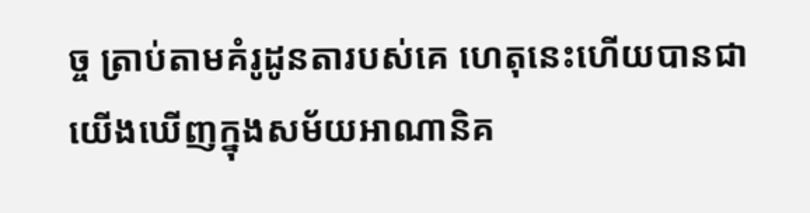ច្ច ត្រាប់តាមគំរូដូនតារបស់គេ ហេតុនេះហើយបានជាយើងឃើញក្នុងសម័យអាណានិគ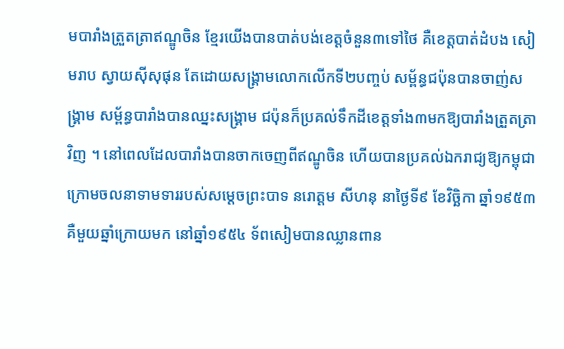មបារាំងត្រួតត្រាឥណ្ឌូចិន ខ្មែរយើងបានបាត់បង់ខេត្ដចំនួន៣ទៅថៃ គឺខេត្ដបាត់ដំបង សៀមរាប ស្វាយស៊ីសុផុន តែដោយសង្គ្រាមលោកលើកទី២បញ្ចប់ សម្ព័ន្ធជប៉ុនបានចាញ់សង្គ្រាម សម្ព័ន្ធបារាំងបានឈ្នះសង្គ្រាម ជប៉ុនក៏ប្រគល់ទឹកដីខេត្ដទាំង៣មកឱ្យបារាំងត្រួតត្រាវិញ ។ នៅពេលដែលបារាំងបានចាកចេញពីឥណ្ឌូចិន ហើយបានប្រគល់ឯករាជ្យឱ្យកម្ពុជា ក្រោមចលនាទាមទាររបស់សម្ដេចព្រះបាទ នរោត្ដម សីហនុ នាថ្ងៃទី៩ ខែវិច្ឆិកា ឆ្នាំ១៩៥៣ គឺមួយឆ្នាំក្រោយមក នៅឆ្នាំ១៩៥៤ ទ័ពសៀមបានឈ្លានពាន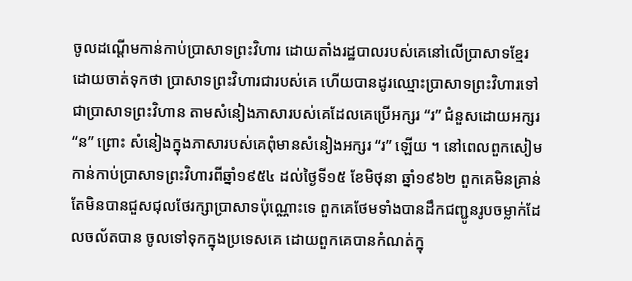ចូលដណ្ដើមកាន់កាប់ប្រាសាទព្រះវិហារ ដោយតាំងរដ្ឋបាលរបស់គេនៅលើប្រាសាទខ្មែរដោយចាត់ទុកថា ប្រាសាទព្រះវិហារជារបស់គេ ហើយបានដូរឈ្មោះប្រាសាទព្រះវិហារទៅជាប្រាសាទព្រះវិហាន តាមសំនៀងភាសារបស់គេដែលគេប្រើអក្សរ “រ” ជំនួសដោយអក្សរ “ន” ព្រោះ សំនៀងក្នុងភាសារបស់គេពុំមានសំនៀងអក្សរ “រ” ឡើយ ។ នៅពេលពួកសៀមកាន់កាប់ប្រាសាទព្រះវិហារពីឆ្នាំ១៩៥៤ ដល់ថ្ងៃទី១៥ ខែមិថុនា ឆ្នាំ១៩៦២ ពួកគេមិនគ្រាន់តែមិនបានជួសជុលថែរក្សាប្រាសាទប៉ុណ្ណោះទេ ពួកគេថែមទាំងបានដឹកជញ្ជូនរូបចម្លាក់ដែលចល័តបាន ចូលទៅទុកក្នុងប្រទេសគេ ដោយពួកគេបានកំណត់ក្នុ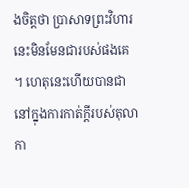ងចិត្ដថា ប្រាសាទព្រះវិហារនេះមិនមែនជារបស់ផងគេ ។ ហេតុនេះហើយបានជានៅក្នុងការកាត់ក្ដីរបស់តុលាកា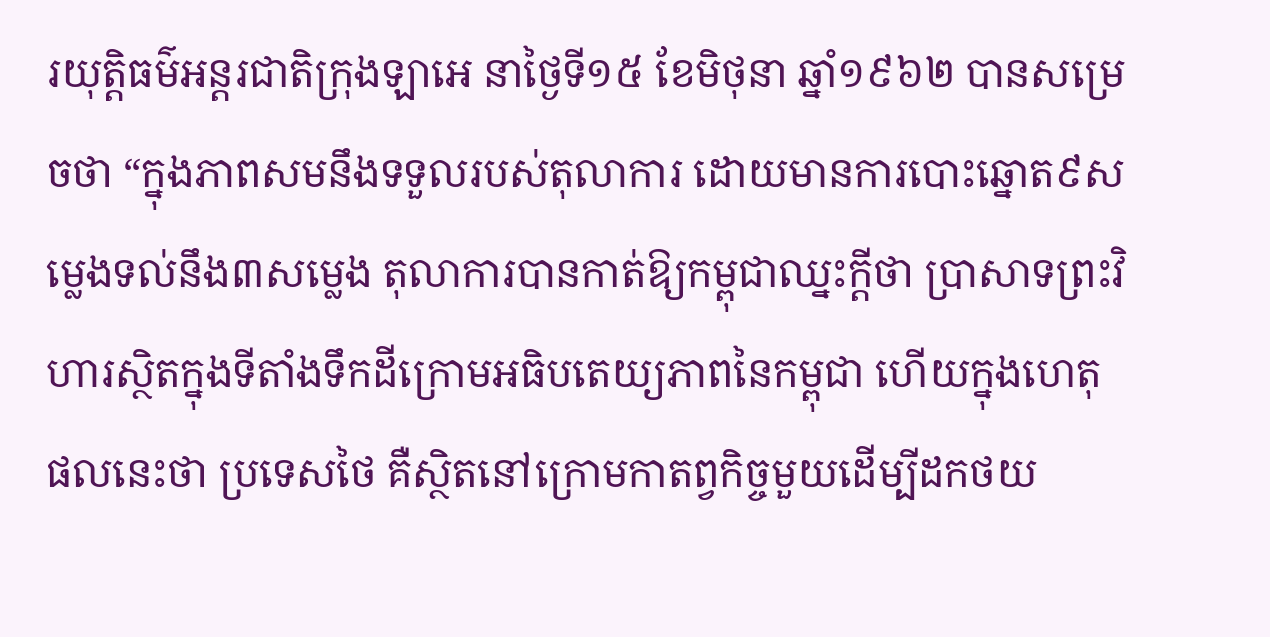រយុត្ដិធម៌អន្ដរជាតិក្រុងឡាអេ នាថ្ងៃទី១៥ ខែមិថុនា ឆ្នាំ១៩៦២ បានសម្រេចថា “ក្នុងភាពសមនឹងទទួលរបស់តុលាការ ដោយមានការបោះឆ្នោត៩សម្លេងទល់នឹង៣សម្លេង តុលាការបានកាត់ឱ្យកម្ពុជាឈ្នះក្ដីថា ប្រាសាទព្រះវិហារស្ថិតក្នុងទីតាំងទឹកដីក្រោមអធិបតេយ្យភាពនៃកម្ពុជា ហើយក្នុងហេតុផលនេះថា ប្រទេសថៃ គឺស្ថិតនៅក្រោមកាតព្វកិច្ចមួយដើម្បីដកថយ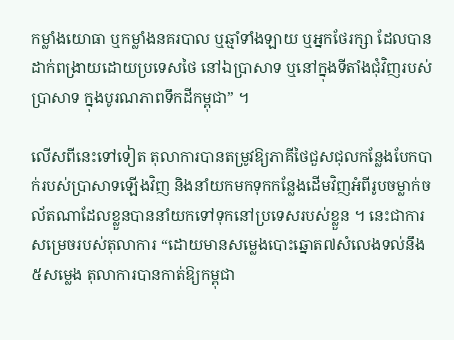កម្លាំងយោធា ឬកម្លាំងនគរបាល ឬឆ្មាំទាំងឡាយ ឬអ្នកថែរក្សា ដែលបានដាក់ពង្រាយដោយប្រទេសថៃ នៅឯប្រាសាទ ឬនៅក្នុងទីតាំងជុំវិញរបស់ប្រាសាទ ក្នុងបូរណភាពទឹកដីកម្ពុជា” ។

លើសពីនេះទៅទៀត តុលាការបានតម្រូវឱ្យភាគីថៃជួសជុលកន្លែងបែកបាក់របស់ប្រាសាទឡើងវិញ និងនាំយកមកទុកកន្លែងដើមវិញអំពីរូបចម្លាក់ចល័តណាដែលខ្លួនបាននាំយកទៅទុកនៅប្រទេសរបស់ខ្លួន ។ នេះជាការសម្រេចរបស់តុលាការ “ដោយមានសម្លេងបោះឆ្នោត៧សំលេងទល់នឹង៥សម្លេង តុលាការបានកាត់ឱ្យកម្ពុជា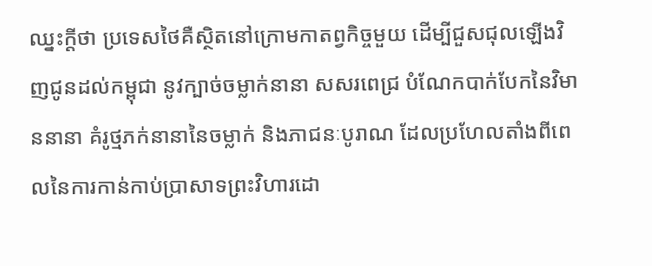ឈ្នះក្ដីថា ប្រទេសថៃគឺស្ថិតនៅក្រោមកាតព្វកិច្ចមួយ ដើម្បីជួសជុលឡើងវិញជូនដល់កម្ពុជា នូវក្បាច់ចម្លាក់នានា សសរពេជ្រ បំណែកបាក់បែកនៃវិមាននានា គំរូថ្មភក់នានានៃចម្លាក់ និងភាជនៈបូរាណ ដែលប្រហែលតាំងពីពេលនៃការកាន់កាប់ប្រាសាទព្រះវិហារដោ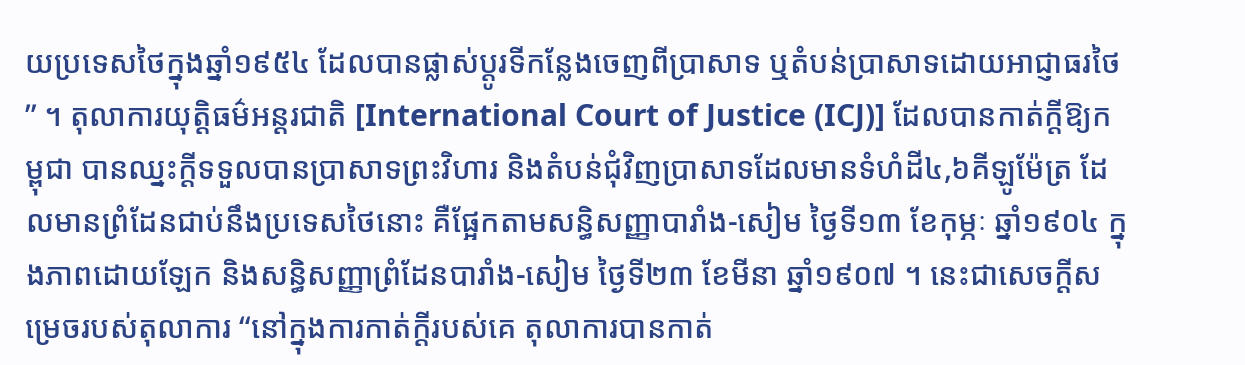យប្រទេសថៃក្នុងឆ្នាំ១៩៥៤ ដែលបានផ្លាស់ប្ដូរទីកន្លែងចេញពីប្រាសាទ ឬតំបន់ប្រាសាទដោយអាជ្ញាធរថៃ” ។ តុលាការយុត្ដិធម៌អន្ដរជាតិ [International Court of Justice (ICJ)] ដែលបានកាត់ក្ដីឱ្យកម្ពុជា បានឈ្នះក្ដីទទួលបានប្រាសាទព្រះវិហារ និងតំបន់ជុំវិញប្រាសាទដែលមានទំហំដី៤,៦គីឡូម៉ែត្រ ដែលមានព្រំដែនជាប់នឹងប្រទេសថៃនោះ គឺផ្អែកតាមសន្ធិសញ្ញាបារាំង-សៀម ថ្ងៃទី១៣ ខែកុម្ភៈ ឆ្នាំ១៩០៤ ក្នុងភាពដោយឡែក និងសន្ធិសញ្ញាព្រំដែនបារាំង-សៀម ថ្ងៃទី២៣ ខែមីនា ឆ្នាំ១៩០៧ ។ នេះជាសេចក្ដីសម្រេចរបស់តុលាការ “នៅក្នុងការកាត់ក្ដីរបស់គេ តុលាការបានកាត់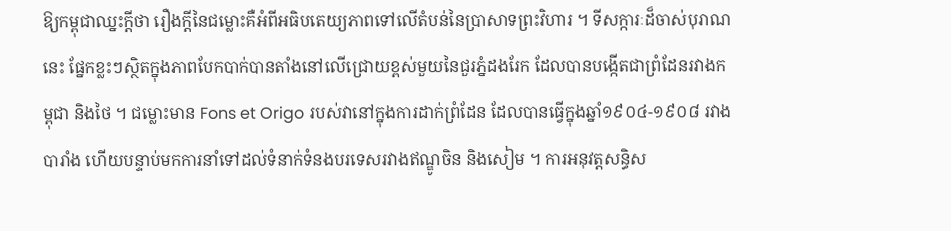ឱ្យកម្ពុជាឈ្នះក្ដីថា រឿងក្ដីនៃជម្លោះគឺអំពីអធិបតេយ្យភាពទៅលើតំបន់នៃប្រាសាទព្រះវិហារ ។ ទីសក្ការៈដ៏ចាស់បុរាណនេះ ផ្នែកខ្លះៗស្ថិតក្នុងភាពបែកបាក់បានតាំងនៅលើជ្រោយខ្ពស់មួយនៃជួរភ្នំដងរែក ដែលបានបង្កើតជាព្រំដែនរវាងកម្ពុជា និងថៃ ។ ជម្លោះមាន Fons et Origo របស់វានៅក្នុងការដាក់ព្រំដែន ដែលបានធ្វើក្នុងឆ្នាំ១៩០៤-១៩០៨ រវាងបារាំង ហើយបន្ទាប់មកការនាំទៅដល់ទំនាក់ទំនងបរទេសរវាងឥណ្ឌូចិន និងសៀម ។ ការអនុវត្ដសន្ធិស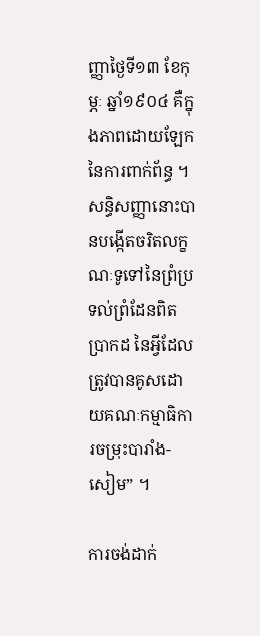ញ្ញាថ្ងៃទី១៣ ខែកុម្ភៈ ឆ្នាំ១៩០៤ គឺក្នុងភាពដោយឡែកនៃការពាក់ព័ន្ធ ។ សន្ធិសញ្ញានោះបានបង្កើតចរិតលក្ខណៈទូទៅនៃព្រំប្រទល់ព្រំដែនពិតប្រាកដ នៃអ្វីដែលត្រូវបានគូសដោយគណៈកម្មាធិការចម្រុះបារាំង-សៀម” ។

ការចង់ដាក់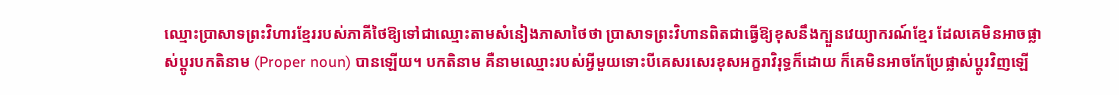ឈ្មោះប្រាសាទព្រះវិហារខ្មែររបស់ភាគីថៃឱ្យទៅជាឈ្មោះតាមសំនៀងភាសាថៃថា ប្រាសាទព្រះវិហានពិតជាធ្វើឱ្យខុសនឹងក្បួនវេយ្យាករណ៍ខ្មែរ ដែលគេមិនអាចផ្លាស់ប្ដូរបកតិនាម (Proper noun) បានឡើយ។ បកតិនាម គឺនាមឈ្មោះរបស់អ្វីមួយទោះបីគេសរសេរខុសអក្ខរាវិរុទ្ធក៏ដោយ ក៏គេមិនអាចកែប្រែផ្លាស់ប្ដូរវិញឡើ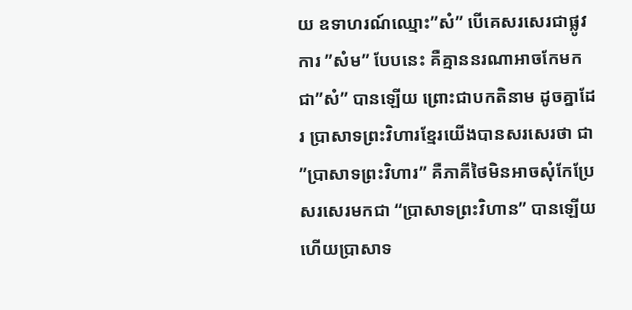យ ឧទាហរណ៍ឈ្មោះ”សំ” បើគេសរសេរជាផ្លូវការ ”សំម” បែបនេះ គឺគ្មាននរណាអាចកែមកជា”សំ” បានឡើយ ព្រោះជាបកតិនាម ដូចគ្នាដែរ ប្រាសាទព្រះវិហារខ្មែរយើងបានសរសេរថា ជា”ប្រាសាទព្រះវិហារ” គឺភាគីថៃមិនអាចសុំកែប្រែសរសេរមកជា “ប្រាសាទព្រះវិហាន” បានឡើយ ហើយប្រាសាទ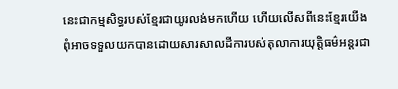នេះជាកម្មសិទ្ធរបស់ខ្មែរជាយូរលង់មកហើយ ហើយលើសពីនេះខ្មែរយើងពុំអាចទទួលយកបានដោយសារសាលដីការបស់តុលាការយុត្ដិធម៌អន្ដរជា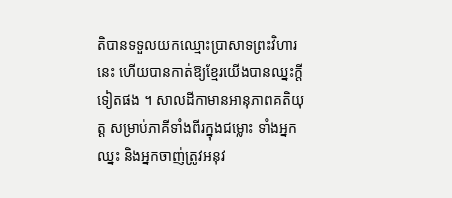តិបានទទួលយកឈ្មោះប្រាសាទព្រះវិហារនេះ ហើយបានកាត់ឱ្យខ្មែរយើងបានឈ្នះក្ដីទៀតផង ។ សាលដីកាមានអានុភាពគតិយុត្ដ សម្រាប់ភាគីទាំងពីរក្នុងជម្លោះ ទាំងអ្នកឈ្នះ និងអ្នកចាញ់ត្រូវអនុវ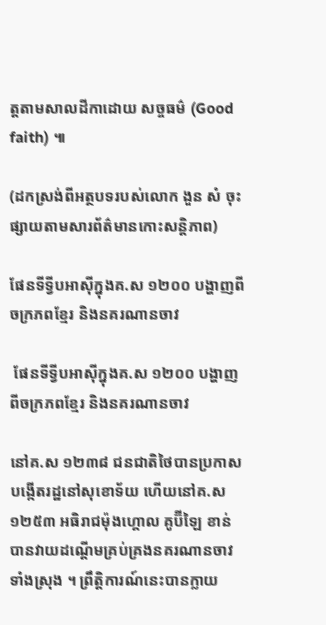ត្ដតាមសាលដីកាដោយ សច្ចធម៌ (Good faith) ៕

(ដកស្រង់ពីអត្ថបទរបស់លោក ងួន សំ ចុះផ្សាយតាមសារព័ត៌មានកោះសន្តិភាព)

ផែនទីទ្វីបអាស៊ីក្នុងគ.ស ១២០០ បង្ហាញពីចក្រភពខ្មែរ និងនគរណានចាវ

 ផែនទីទ្វីបអាស៊ីក្នុងគ.ស ១២០០ បង្ហាញពីចក្រភពខ្មែរ និងនគរណានចាវ

នៅគ.ស ១២៣៨ ជនជាតិថៃបានប្រកាសបង្កើតរដ្ឋនៅសុខោទ័យ ហើយនៅគ.ស ១២៥៣ អធិរាជម៉ុងហ្គោល គូប៊ីឡៃ ខាន់ បានវាយដណ្ដើមគ្រប់គ្រងនគរណានចាវទាំងស្រុង ។ ព្រឹត្ដិការណ៍នេះបានក្លាយ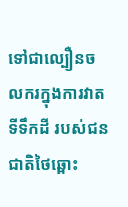ទៅជាល្បឿនចលករក្នុងការវាតទីទឹកដី របស់ជនជាតិថៃឆ្ពោះ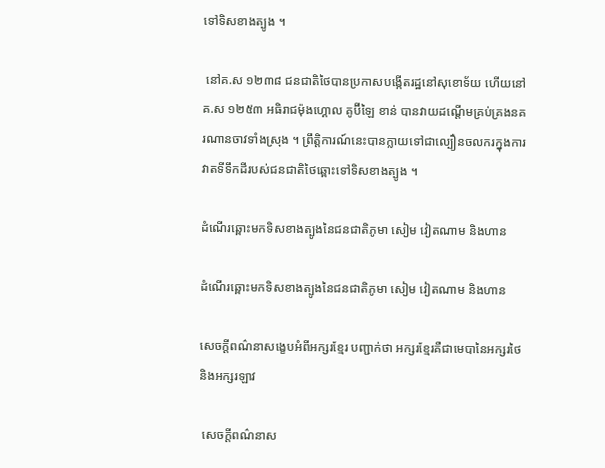ទៅទិសខាងត្បូង ។

 នៅគ.ស ១២៣៨ ជនជាតិថៃបានប្រកាសបង្កើតរដ្ឋនៅសុខោទ័យ ហើយនៅគ.ស ១២៥៣ អធិរាជម៉ុងហ្គោល គូប៊ីឡៃ ខាន់ បានវាយដណ្ដើមគ្រប់គ្រងនគរណានចាវទាំងស្រុង ។ ព្រឹត្ដិការណ៍នេះបានក្លាយទៅជាល្បឿនចលករក្នុងការវាតទីទឹកដីរបស់ជនជាតិថៃឆ្ពោះទៅទិសខាងត្បូង ។

ដំណើរឆ្ពោះមកទិសខាងត្បូងនៃជនជាតិភូមា សៀម វៀតណាម និងហាន

ដំណើរឆ្ពោះមកទិសខាងត្បូងនៃជនជាតិភូមា សៀម វៀតណាម និងហាន

សេចក្ដីពណ៌នាសង្ខេបអំពីអក្សរខ្មែរ បញ្ជាក់ថា អក្សរខ្មែរគឺជាមេបានៃអក្សរថៃ និងអក្សរឡាវ

 សេចក្ដីពណ៌នាស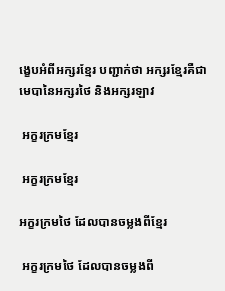ង្ខេបអំពីអក្សរខ្មែរ បញ្ជាក់ថា អក្សរខ្មែរគឺជាមេបានៃអក្សរថៃ និងអក្សរឡាវ

 អក្ខរក្រមខ្មែរ

 អក្ខរក្រមខ្មែរ

អក្ខរក្រមថៃ ដែលបានចម្លងពីខ្មែរ

 អក្ខរក្រមថៃ ដែលបានចម្លងពី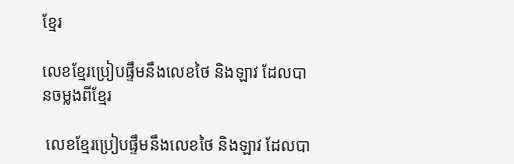ខ្មែរ

លេខខ្មែរប្រៀបផ្ទឹមនឹងលេខថៃ និងឡាវ ដែលបានចម្លងពីខ្មែរ

 លេខខ្មែរប្រៀបផ្ទឹមនឹងលេខថៃ និងឡាវ ដែលបា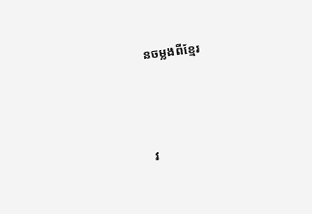នចម្លងពីខ្មែរ



វ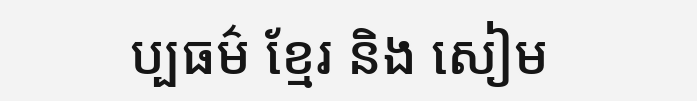ប្បធម៌ ខ្មែរ និង សៀម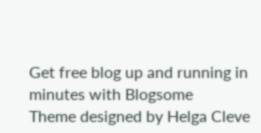Get free blog up and running in minutes with Blogsome
Theme designed by Helga Cleve